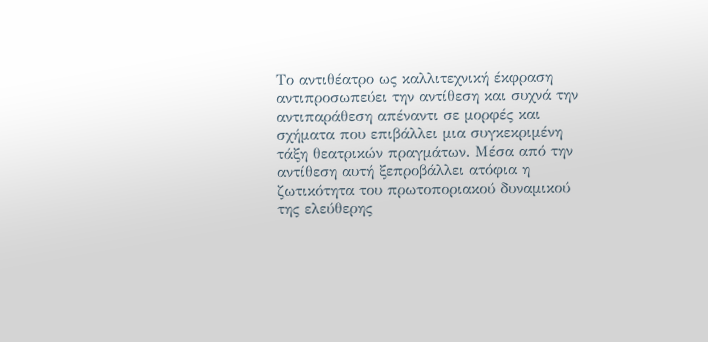Το αντιθέατρο ως καλλιτεχνική έκφραση αντιπροσωπεύει την αντίθεση και συχνά την αντιπαράθεση απέναντι σε μορφές και σχήματα που επιβάλλει μια συγκεκριμένη τάξη θεατρικών πραγμάτων. Μέσα από την αντίθεση αυτή ξεπροβάλλει ατόφια η ζωτικότητα του πρωτοποριακού δυναμικού της ελεύθερης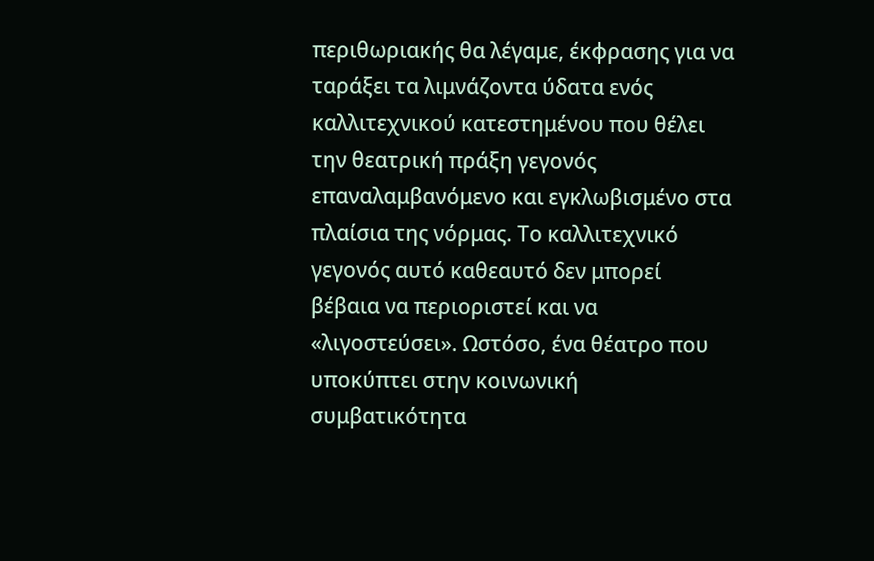περιθωριακής θα λέγαμε, έκφρασης για να ταράξει τα λιμνάζοντα ύδατα ενός καλλιτεχνικού κατεστημένου που θέλει την θεατρική πράξη γεγονός επαναλαμβανόμενο και εγκλωβισμένο στα πλαίσια της νόρμας. Το καλλιτεχνικό γεγονός αυτό καθεαυτό δεν μπορεί βέβαια να περιοριστεί και να «λιγοστεύσει». Ωστόσο, ένα θέατρο που υποκύπτει στην κοινωνική συμβατικότητα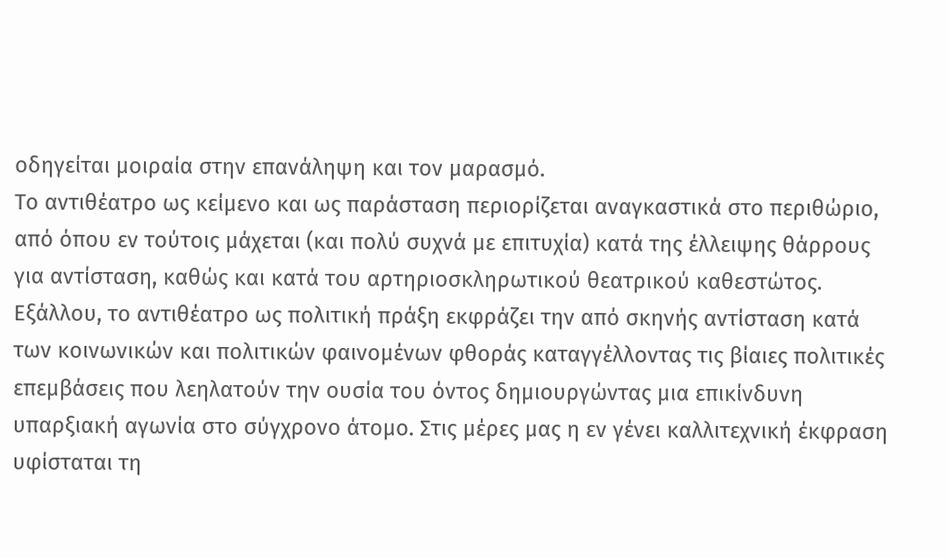οδηγείται μοιραία στην επανάληψη και τον μαρασμό.
Το αντιθέατρο ως κείμενο και ως παράσταση περιορίζεται αναγκαστικά στο περιθώριο, από όπου εν τούτοις μάχεται (και πολύ συχνά με επιτυχία) κατά της έλλειψης θάρρους για αντίσταση, καθώς και κατά του αρτηριοσκληρωτικού θεατρικού καθεστώτος.
Εξάλλου, το αντιθέατρο ως πολιτική πράξη εκφράζει την από σκηνής αντίσταση κατά των κοινωνικών και πολιτικών φαινομένων φθοράς καταγγέλλοντας τις βίαιες πολιτικές επεμβάσεις που λεηλατούν την ουσία του όντος δημιουργώντας μια επικίνδυνη υπαρξιακή αγωνία στο σύγχρονο άτομο. Στις μέρες μας η εν γένει καλλιτεχνική έκφραση υφίσταται τη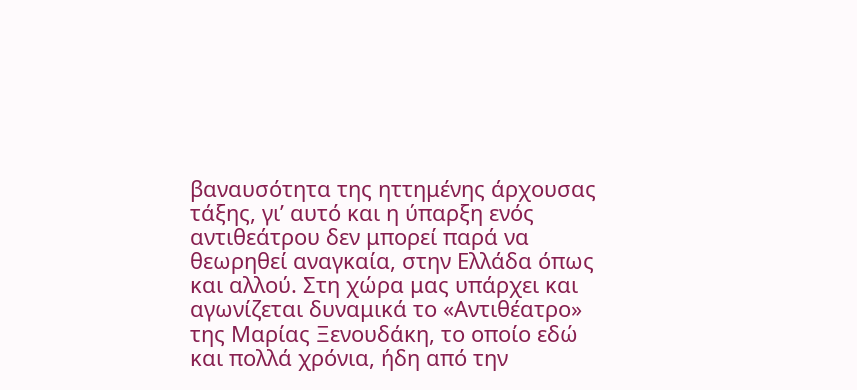βαναυσότητα της ηττημένης άρχουσας τάξης, γι’ αυτό και η ύπαρξη ενός αντιθεάτρου δεν μπορεί παρά να θεωρηθεί αναγκαία, στην Ελλάδα όπως και αλλού. Στη χώρα μας υπάρχει και αγωνίζεται δυναμικά το «Αντιθέατρο» της Μαρίας Ξενουδάκη, το οποίο εδώ και πολλά χρόνια, ήδη από την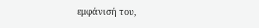εμφάνισή του,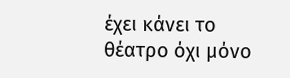έχει κάνει το θέατρο όχι μόνο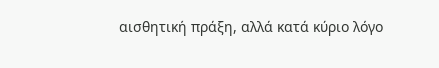αισθητική πράξη, αλλά κατά κύριο λόγο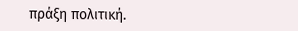πράξη πολιτική.